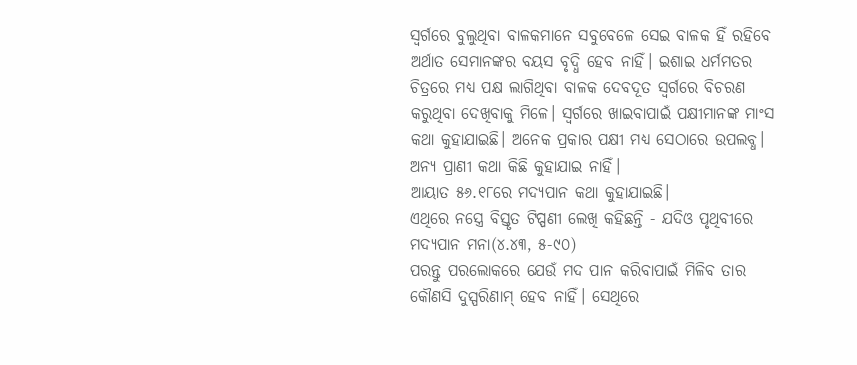ସ୍ଵର୍ଗରେ ବୁଲୁଥିବା ବାଳକମାନେ ସବୁବେଳେ ସେଇ ବାଳକ ହିଁ ରହିବେ ଅର୍ଥାତ ସେମାନଙ୍କର ବୟସ ବୃଦ୍ଧି ହେବ ନାହିଁ। ଇଶାଇ ଧର୍ମମତର ଚିତ୍ରରେ ମଧ୍ୟ ପକ୍ଷ ଲାଗିଥିବା ବାଳକ ଦେବଦୂତ ସ୍ଵର୍ଗରେ ବିଚରଣ କରୁଥିବା ଦେଖିବାକୁ ମିଳେ। ସ୍ଵର୍ଗରେ ଖାଇବାପାଇଁ ପକ୍ଷୀମାନଙ୍କ ମାଂସ କଥା କୁହାଯାଇଛି। ଅନେକ ପ୍ରକାର ପକ୍ଷୀ ମଧ୍ୟ ସେଠାରେ ଉପଲବ୍ଧ। ଅନ୍ୟ ପ୍ରାଣୀ କଥା କିଛି କୁହାଯାଇ ନାହିଁ।
ଆୟାତ ୫୬.୧୮ରେ ମଦ୍ୟପାନ କଥା କୁହାଯାଇଛି।
ଏଥିରେ ନସ୍ତ୍ରେ ବିସ୍ତୃତ ଟିପ୍ପଣୀ ଲେଖି କହିଛନ୍ତି - ଯଦିଓ ପୃଥିବୀରେ ମଦ୍ୟପାନ ମନା(୪.୪୩, ୫-୯୦)
ପରନ୍ତୁ ପରଲୋକରେ ଯେଉଁ ମଦ ପାନ କରିବାପାଇଁ ମିଳିବ ତାର କୌଣସି ଦୁସ୍ପରିଣାମ୍ ହେବ ନାହିଁ। ସେଥିରେ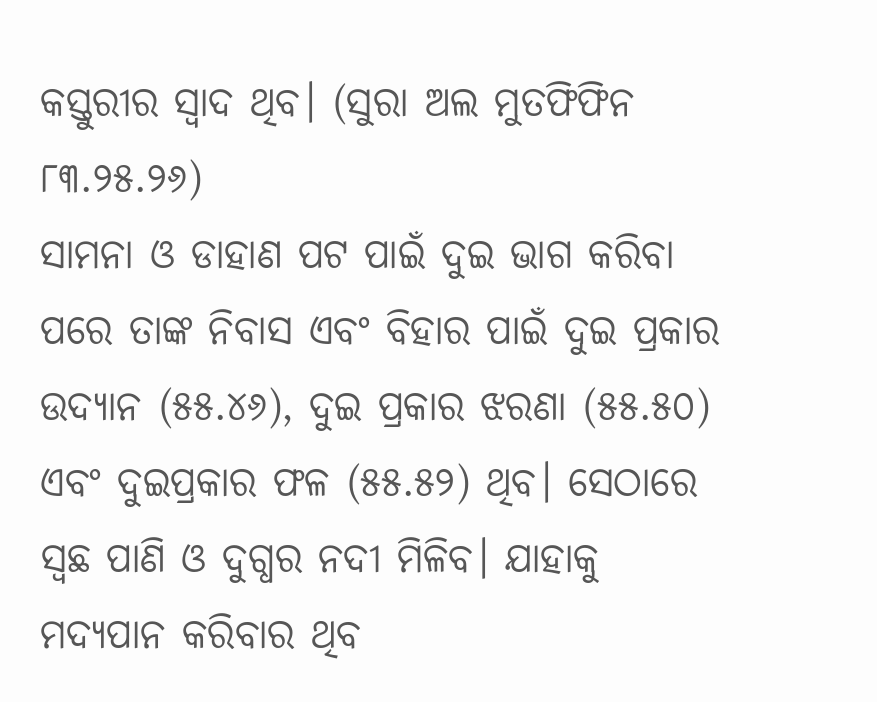କସ୍ତୁରୀର ସ୍ୱାଦ ଥିବ। (ସୁରା ଅଲ ମୁତଫିଫିନ ୮୩.୨୫.୨୬)
ସାମନା ଓ ଡାହାଣ ପଟ ପାଇଁ ଦୁଇ ଭାଗ କରିବା ପରେ ତାଙ୍କ ନିବାସ ଏବଂ ବିହାର ପାଇଁ ଦୁଇ ପ୍ରକାର ଉଦ୍ୟାନ (୫୫.୪୬), ଦୁଇ ପ୍ରକାର ଝରଣା (୫୫.୫୦) ଏବଂ ଦୁଇପ୍ରକାର ଫଳ (୫୫.୫୨) ଥିବ। ସେଠାରେ ସ୍ଵଛ ପାଣି ଓ ଦୁଗ୍ଧର ନଦୀ ମିଳିବ। ଯାହାକୁ ମଦ୍ୟପାନ କରିବାର ଥିବ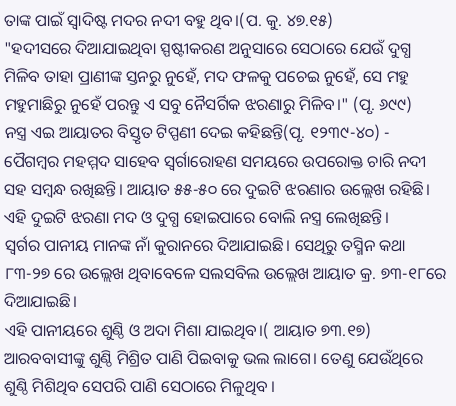ତାଙ୍କ ପାଇଁ ସ୍ୱାଦିଷ୍ଟ ମଦର ନଦୀ ବହୁ ଥିବ।(ପ. କୁ. ୪୭.୧୫)
"ହଦୀସରେ ଦିଆଯାଇଥିବା ସ୍ପଷ୍ଟୀକରଣ ଅନୁସାରେ ସେଠାରେ ଯେଉଁ ଦୁଗ୍ଧ ମିଳିବ ତାହା ପ୍ରାଣୀଙ୍କ ସ୍ତନରୁ ନୁହେଁ, ମଦ ଫଳକୁ ପଚେଇ ନୁହେଁ, ସେ ମହୁ ମହୁମାଛିରୁ ନୁହେଁ ପରନ୍ତୁ ଏ ସବୁ ନୈସର୍ଗିକ ଝରଣାରୁ ମିଳିବ।" (ପୃ. ୬୯୯)
ନସ୍ତ୍ର ଏଇ ଆୟାତର ବିସ୍ତୃତ ଟିପ୍ପଣୀ ଦେଇ କହିଛନ୍ତି(ପୃ. ୧୨୩୯-୪୦) -
ପୈଗମ୍ବର ମହମ୍ମଦ ସାହେବ ସ୍ଵର୍ଗାରୋହଣ ସମୟରେ ଉପରୋକ୍ତ ଚାରି ନଦୀ ସହ ସମ୍ବନ୍ଧ ରଖିଛନ୍ତି। ଆୟାତ ୫୫-୫୦ ରେ ଦୁଇଟି ଝରଣାର ଉଲ୍ଲେଖ ରହିଛି।
ଏହି ଦୁଇଟି ଝରଣା ମଦ ଓ ଦୁଗ୍ଧ ହୋଇପାରେ ବୋଲି ନସ୍ତ୍ର ଲେଖିଛନ୍ତି।
ସ୍ୱର୍ଗର ପାନୀୟ ମାନଙ୍କ ନାଁ କୁରାନରେ ଦିଆଯାଇଛି। ସେଥିରୁ ତସ୍ମିନ କଥା ୮୩-୨୭ ରେ ଉଲ୍ଲେଖ ଥିବାବେଳେ ସଲସବିଲ ଉଲ୍ଲେଖ ଆୟାତ କ୍ର. ୭୩-୧୮ରେ ଦିଆଯାଇଛି।
ଏହି ପାନୀୟରେ ଶୁଣ୍ଠି ଓ ଅଦା ମିଶା ଯାଇଥିବ।( ଆୟାତ ୭୩.୧୭) ଆରବବାସୀଙ୍କୁ ଶୁଣ୍ଠି ମିଶ୍ରିତ ପାଣି ପିଇବାକୁ ଭଲ ଲାଗେ। ତେଣୁ ଯେଉଁଥିରେ ଶୁଣ୍ଠି ମିଶିଥିବ ସେପରି ପାଣି ସେଠାରେ ମିଳୁଥିବ ।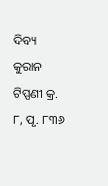ଦିବ୍ୟ କୁରାନ ଟିପ୍ପଣୀ କ୍ର. ୮, ପୃ. ୮୩୬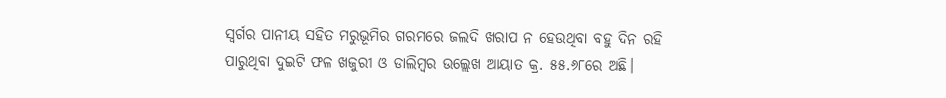ସ୍ୱର୍ଗର ପାନୀୟ ସହିତ ମରୁଭୂମିର ଗରମରେ ଜଲଦି ଖରାପ ନ ହେଉଥିବା ବହୁ ଦିନ ରହି ପାରୁଥିବା ଦୁଇଟି ଫଳ ଖଜୁରୀ ଓ ଡାଲିମ୍ବର ଉଲ୍ଲେଖ ଆୟାତ କ୍ର. ୫୫.୬୮ରେ ଅଛି।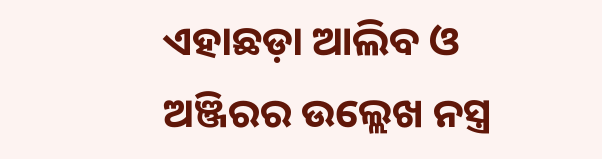ଏହାଛଡ଼ା ଆଲିବ ଓ ଅଞ୍ଜିରର ଉଲ୍ଲେଖ ନସ୍ତ୍ର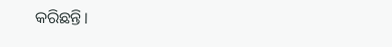କରିଛନ୍ତି।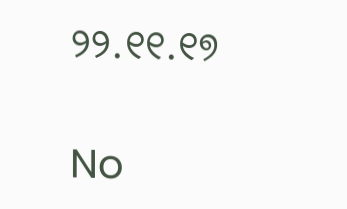୨୨.୧୧.୧୭

No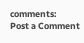comments:
Post a Comment